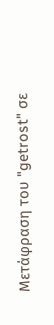Μετάφραση του "getrost" σε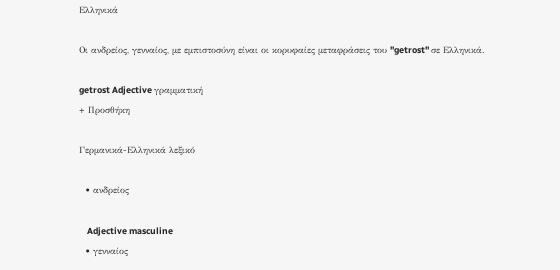Ελληνικά

Οι ανδρείος, γενναίος, με εμπιστοσύνη είναι οι κορυφαίες μεταφράσεις του "getrost" σε Ελληνικά.

getrost Adjective γραμματική
+ Προσθήκη

Γερμανικά-Ελληνικά λεξικό

  • ανδρείος

    Adjective masculine
  • γενναίος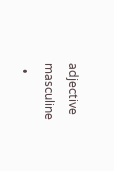adjective masculine
  •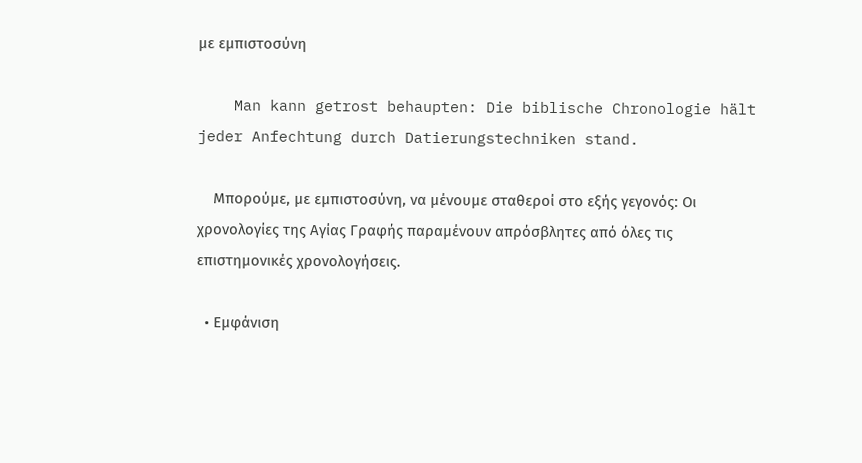με εμπιστοσύνη

    Man kann getrost behaupten: Die biblische Chronologie hält jeder Anfechtung durch Datierungstechniken stand.

    Μπορούμε, με εμπιστοσύνη, να μένουμε σταθεροί στο εξής γεγονός: Οι χρονολογίες της Αγίας Γραφής παραμένουν απρόσβλητες από όλες τις επιστημονικές χρονολογήσεις.

  • Εμφάνιση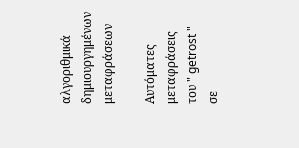αλγοριθμικά δημιουργημένων μεταφράσεων

Αυτόματες μεταφράσεις του " getrost " σε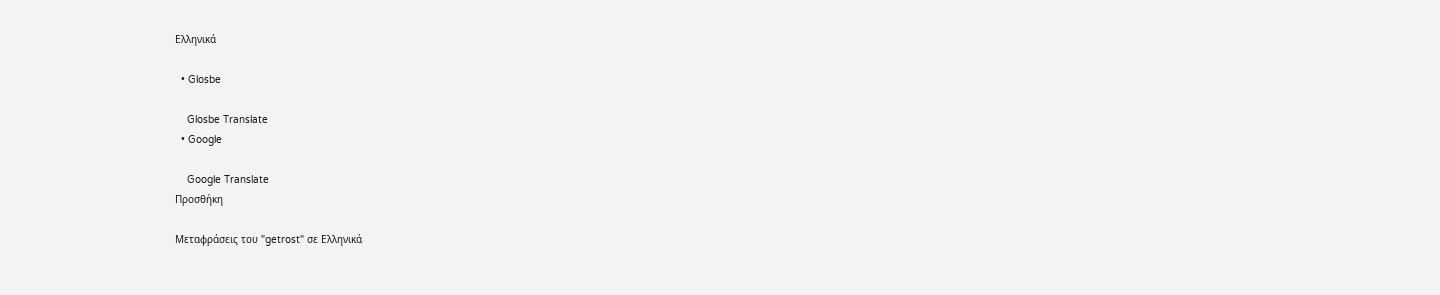Ελληνικά

  • Glosbe

    Glosbe Translate
  • Google

    Google Translate
Προσθήκη

Μεταφράσεις του "getrost" σε Ελληνικά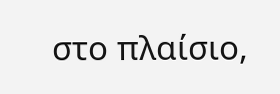στο πλαίσιο,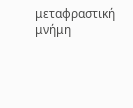μεταφραστική μνήμη